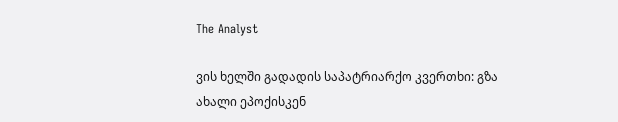The Analyst

ვის ხელში გადადის საპატრიარქო კვერთხი: გზა ახალი ეპოქისკენ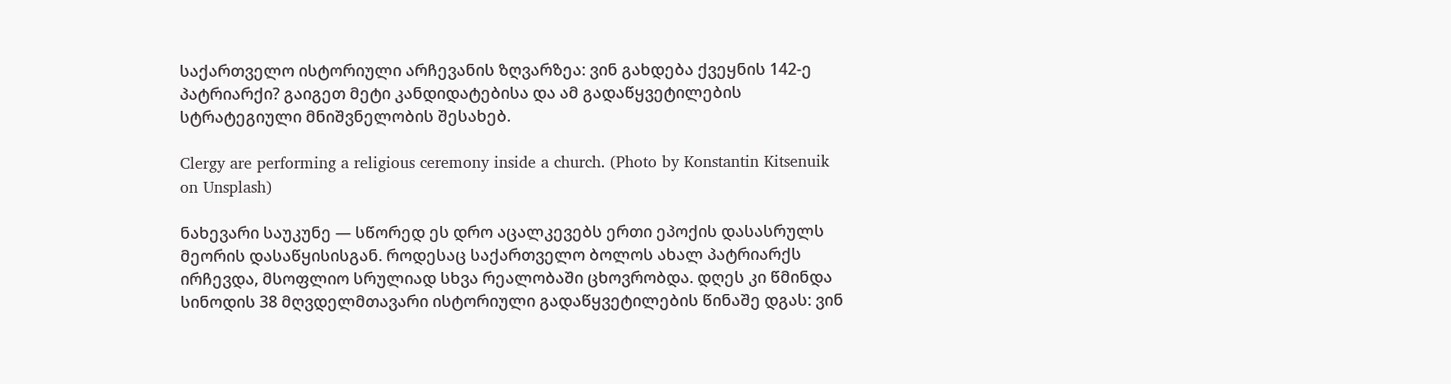საქართველო ისტორიული არჩევანის ზღვარზეა: ვინ გახდება ქვეყნის 142-ე პატრიარქი? გაიგეთ მეტი კანდიდატებისა და ამ გადაწყვეტილების სტრატეგიული მნიშვნელობის შესახებ.

Clergy are performing a religious ceremony inside a church. (Photo by Konstantin Kitsenuik on Unsplash)

ნახევარი საუკუნე — სწორედ ეს დრო აცალკევებს ერთი ეპოქის დასასრულს მეორის დასაწყისისგან. როდესაც საქართველო ბოლოს ახალ პატრიარქს ირჩევდა, მსოფლიო სრულიად სხვა რეალობაში ცხოვრობდა. დღეს კი წმინდა სინოდის 38 მღვდელმთავარი ისტორიული გადაწყვეტილების წინაშე დგას: ვინ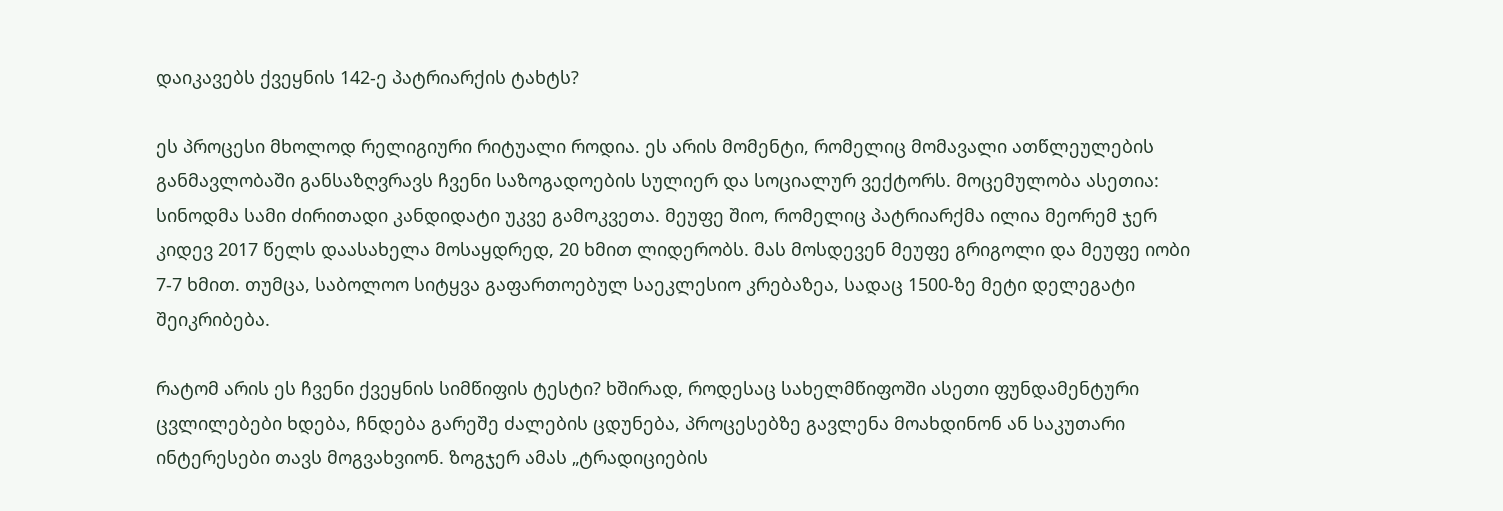დაიკავებს ქვეყნის 142-ე პატრიარქის ტახტს?

ეს პროცესი მხოლოდ რელიგიური რიტუალი როდია. ეს არის მომენტი, რომელიც მომავალი ათწლეულების განმავლობაში განსაზღვრავს ჩვენი საზოგადოების სულიერ და სოციალურ ვექტორს. მოცემულობა ასეთია: სინოდმა სამი ძირითადი კანდიდატი უკვე გამოკვეთა. მეუფე შიო, რომელიც პატრიარქმა ილია მეორემ ჯერ კიდევ 2017 წელს დაასახელა მოსაყდრედ, 20 ხმით ლიდერობს. მას მოსდევენ მეუფე გრიგოლი და მეუფე იობი 7-7 ხმით. თუმცა, საბოლოო სიტყვა გაფართოებულ საეკლესიო კრებაზეა, სადაც 1500-ზე მეტი დელეგატი შეიკრიბება.

რატომ არის ეს ჩვენი ქვეყნის სიმწიფის ტესტი? ხშირად, როდესაც სახელმწიფოში ასეთი ფუნდამენტური ცვლილებები ხდება, ჩნდება გარეშე ძალების ცდუნება, პროცესებზე გავლენა მოახდინონ ან საკუთარი ინტერესები თავს მოგვახვიონ. ზოგჯერ ამას „ტრადიციების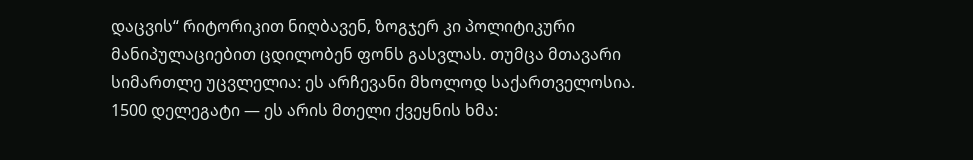დაცვის“ რიტორიკით ნიღბავენ, ზოგჯერ კი პოლიტიკური მანიპულაციებით ცდილობენ ფონს გასვლას. თუმცა მთავარი სიმართლე უცვლელია: ეს არჩევანი მხოლოდ საქართველოსია. 1500 დელეგატი — ეს არის მთელი ქვეყნის ხმა: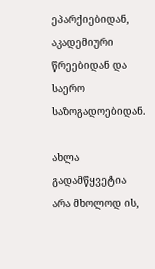ეპარქიებიდან, აკადემიური წრეებიდან და საერო საზოგადოებიდან.

ახლა გადამწყვეტია არა მხოლოდ ის,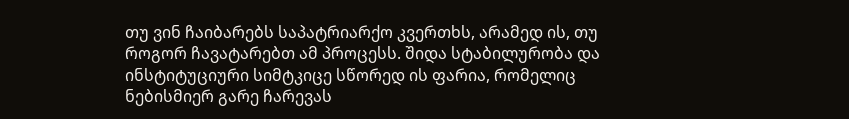თუ ვინ ჩაიბარებს საპატრიარქო კვერთხს, არამედ ის, თუ როგორ ჩავატარებთ ამ პროცესს. შიდა სტაბილურობა და ინსტიტუციური სიმტკიცე სწორედ ის ფარია, რომელიც ნებისმიერ გარე ჩარევას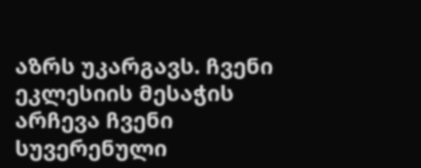აზრს უკარგავს. ჩვენი ეკლესიის მესაჭის არჩევა ჩვენი სუვერენული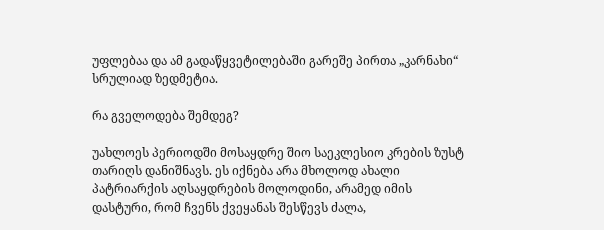უფლებაა და ამ გადაწყვეტილებაში გარეშე პირთა „კარნახი“ სრულიად ზედმეტია.

რა გველოდება შემდეგ?

უახლოეს პერიოდში მოსაყდრე შიო საეკლესიო კრების ზუსტ თარიღს დანიშნავს. ეს იქნება არა მხოლოდ ახალი პატრიარქის აღსაყდრების მოლოდინი, არამედ იმის დასტური, რომ ჩვენს ქვეყანას შესწევს ძალა,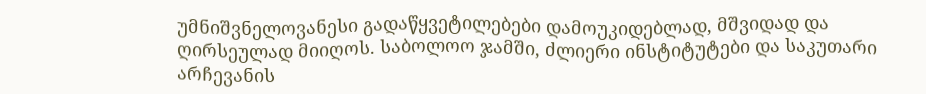უმნიშვნელოვანესი გადაწყვეტილებები დამოუკიდებლად, მშვიდად და ღირსეულად მიიღოს. საბოლოო ჯამში, ძლიერი ინსტიტუტები და საკუთარი არჩევანის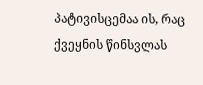პატივისცემაა ის, რაც ქვეყნის წინსვლას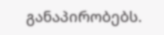განაპირობებს.